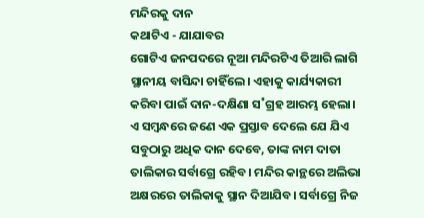ମନ୍ଦିରକୁ ଦାନ
କଥାଟିଏ - ଯାଯାବର
ଗୋଟିଏ ଜନପଦରେ ନୂଆ ମନ୍ଦିରଟିଏ ତିଆରି ଲାଗି ସ୍ଥାନୀୟ ବାସିନ୍ଦା ଚାହିଁଲେ। ଏହାକୁ କାର୍ଯ୍ୟକାରୀ କରିବା ପାଇଁ ଦାନ-ଦକ୍ଷିଣା ସ˚ଗ୍ରହ ଆରମ୍ଭ ହେଲା। ଏ ସମ୍ବନ୍ଧରେ ଜଣେ ଏକ ପ୍ରସ୍ତାବ ଦେଲେ ଯେ ଯିଏ ସବୁଠାରୁ ଅଧିକ ଦାନ ଦେବେ, ତାଙ୍କ ନାମ ଦାତା ତାଲିକାର ସର୍ବାଗ୍ରେ ରହିବ। ମନ୍ଦିର କାନ୍ଥରେ ଅଲିଭା ଅକ୍ଷରରେ ତାଲିକାକୁ ସ୍ଥାନ ଦିଆଯିବ। ସର୍ବାଗ୍ରେ ନିଜ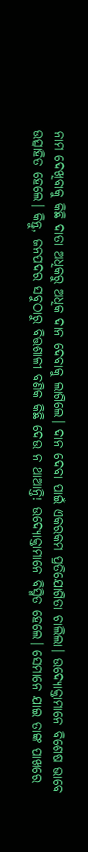ନାମ ଦେଖିବାକୁ କିଛି ଦାତା ଅଧିକରୁ ଅଧିକ ଦାନ ଦେବାକୁ ଲାଗିଲେ। ଦାନ ଦେବା ପାଇଁ ଏକରକମ ପ୍ରତିଯୋଗିତା ଚାଲିଲା। ଉଦ୍ୟୋକ୍ତାମାନେ ବିଶେଷ ଭାବେ ଉତ୍ସାହିତ ହେଲେ। କିନ୍ତୁ, ଜନପଦର ସବୁଠାରୁ ବିତ୍ତଶାଳୀ ବଣିକ କିଛି ଦେଉ ନ ଥାଆନ୍ତି! ଉଦ୍ୟୋକ୍ତାମାନେ ବିସ୍ମିତ ହେଲେ। ସେମାନେ ଯାଇ ତାଙ୍କ ପାଖରେ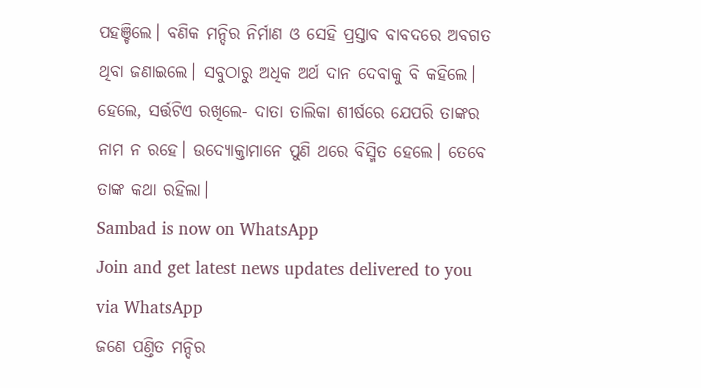ପହଞ୍ଚିଲେ। ବଣିକ ମନ୍ଦିର ନିର୍ମାଣ ଓ ସେହି ପ୍ରସ୍ତାବ ବାବଦରେ ଅବଗତ ଥିବା ଜଣାଇଲେ। ସବୁଠାରୁ ଅଧିକ ଅର୍ଥ ଦାନ ଦେବାକୁ ବି କହିଲେ। ହେଲେ, ସର୍ତ୍ତଟିଏ ରଖିଲେ- ଦାତା ତାଲିକା ଶୀର୍ଷରେ ଯେପରି ତାଙ୍କର ନାମ ନ ରହେ। ଉଦ୍ୟୋକ୍ତାମାନେ ପୁଣି ଥରେ ବିସ୍ମିତ ହେଲେ। ତେବେ ତାଙ୍କ କଥା ରହିଲା।
Sambad is now on WhatsApp
Join and get latest news updates delivered to you via WhatsApp
ଜଣେ ପଣ୍ତିତ ମନ୍ଦିର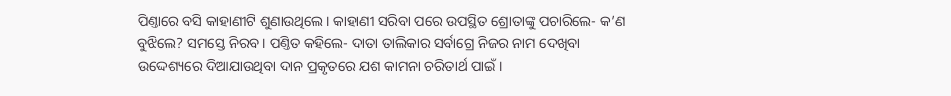ପିଣ୍ତାରେ ବସି କାହାଣୀଟି ଶୁଣାଉଥିଲେ। କାହାଣୀ ସରିବା ପରେ ଉପସ୍ଥିତ ଶ୍ରୋତାଙ୍କୁ ପଚାରିଲେ- କ’ଣ ବୁଝିଲେ? ସମସ୍ତେ ନିରବ। ପଣ୍ତିତ କହିଲେ- ଦାତା ତାଲିକାର ସର୍ବାଗ୍ରେ ନିଜର ନାମ ଦେଖିବା ଉଦ୍ଦେଶ୍ୟରେ ଦିଆଯାଉଥିବା ଦାନ ପ୍ରକୃତରେ ଯଶ କାମନା ଚରିତାର୍ଥ ପାଇଁ।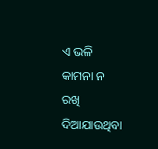ଏ ଭଳି କାମନା ନ ରଖି ଦିଆଯାଉଥିବା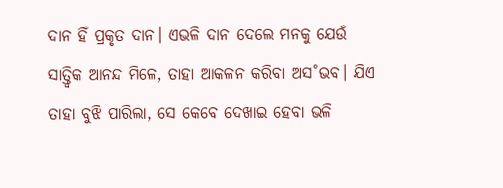ଦାନ ହିଁ ପ୍ରକୃତ ଦାନ। ଏଭଳି ଦାନ ଦେଲେ ମନକୁ ଯେଉଁ ସାତ୍ତ୍ବିକ ଆନନ୍ଦ ମିଳେ, ତାହା ଆକଳନ କରିବା ଅସ˚ଭବ। ଯିଏ ତାହା ବୁଝି ପାରିଲା, ସେ କେବେ ଦେଖାଇ ହେବା ଭଳି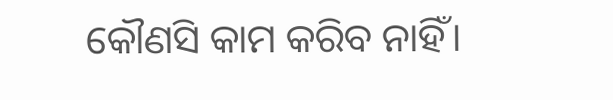କୌଣସି କାମ କରିବ ନାହିଁ।